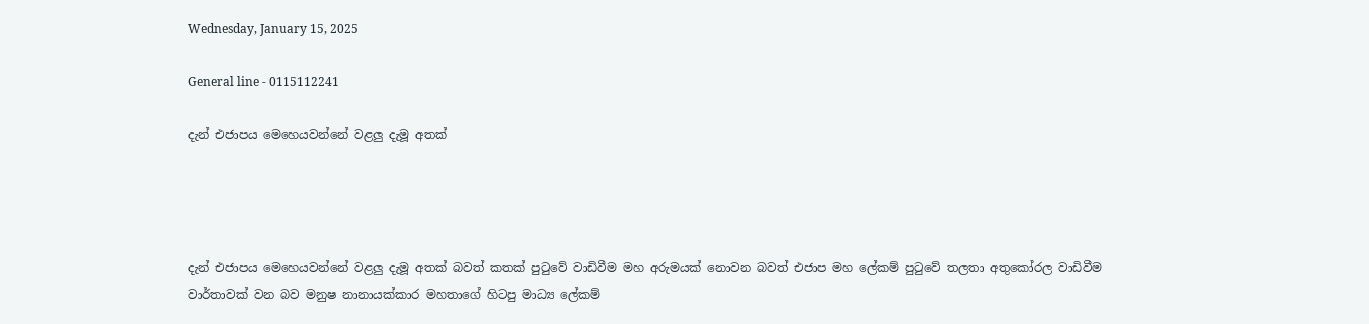Wednesday, January 15, 2025

General line - 0115112241

දැන් එජාපය මෙහෙයවන්නේ වළලු දැමූ අතක්




දැන් එජාපය මෙහෙයවන්නේ වළලු දැමූ අතක් බවත් කතක් පුටුවේ වාඩිවීම මහ අරුමයක් නොවන බවත් එජාප මහ ලේකම් පුටුවේ තලතා අතුකෝරල වාඩිවීම වාර්තාවක් වන බව මනුෂ නානායක්කාර මහතාගේ හිටපු මාධ්‍ය ලේකම්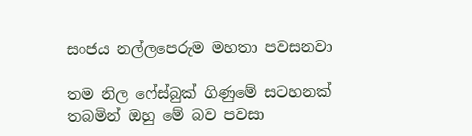සංජය නල්ලපෙරුම මහතා පවසනවා

තම නිල ෆේස්බුක් ගිණුමේ සටහනක් තබමින් ඔහු මේ බව පවසා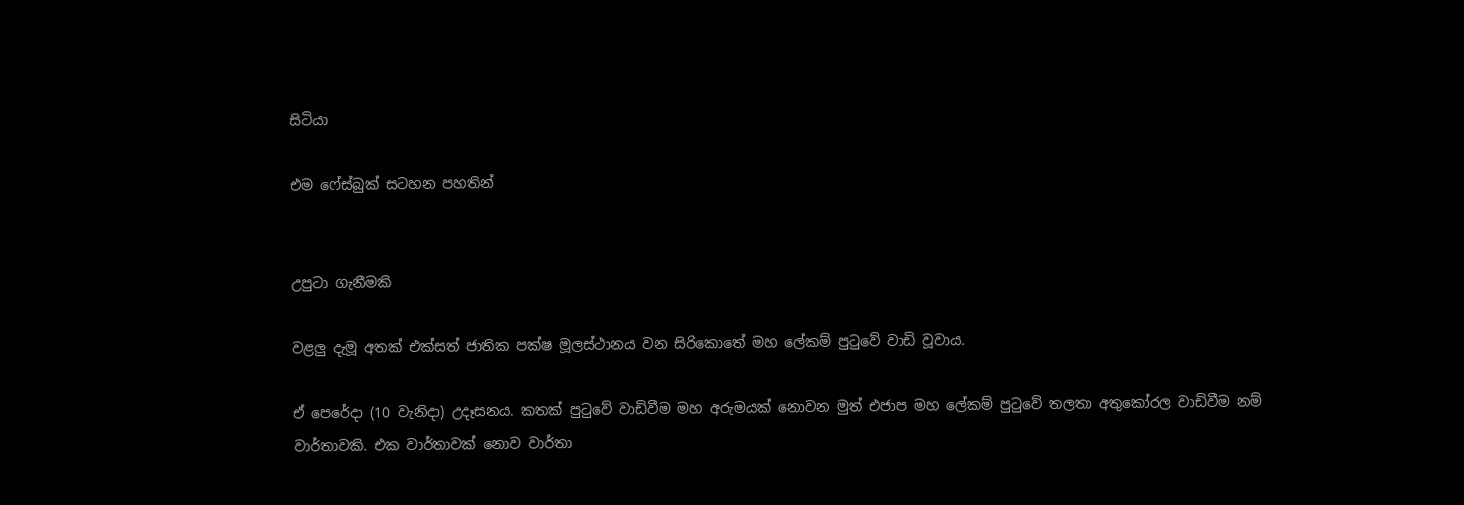සිටියා

එම ෆේස්බුක් සටහන පහතින්


උපුටා ගැනීමකි

වළලු දැමූ අතක් එක්සත් ජාතික පක්ෂ මූලස්ථානය වන සිරිකොතේ මහ ලේකම් පුටුවේ වාඩි වූවාය.

ඒ පෙරේදා (10 වැනිදා) උදෑසනය. කතක් පුටුවේ වාඩිවීම මහ අරුමයක් නොවන මුත් එජාප මහ ලේකම් පුටුවේ තලතා අතුකෝරල වාඩිවීම නම් වාර්තාවකි. එක වාර්තාවක් නොව වාර්තා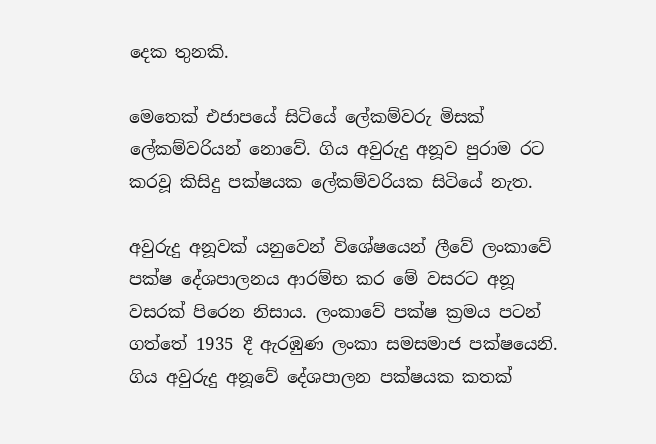දෙක තුනකි.

මෙතෙක් එජාපයේ සිටියේ ලේකම්වරු මිසක් ලේකම්වරියන් නොවේ. ගිය අවුරුදු අනූව පුරාම රට කරවූ කිසිදු පක්ෂයක ලේකම්වරියක සිටියේ නැත.

අවුරුදු අනූවක් යනුවෙන් විශේෂයෙන් ලීවේ ලංකාවේ පක්ෂ දේශපාලනය ආරම්භ කර මේ වසරට අනූ වසරක් පිරෙන නිසාය. ලංකාවේ පක්ෂ ක්‍රමය පටන් ගත්තේ 1935 දී ඇරඹුණ ලංකා සමසමාජ පක්ෂයෙනි. ගිය අවුරුදු අනූවේ දේශපාලන පක්ෂයක කතක්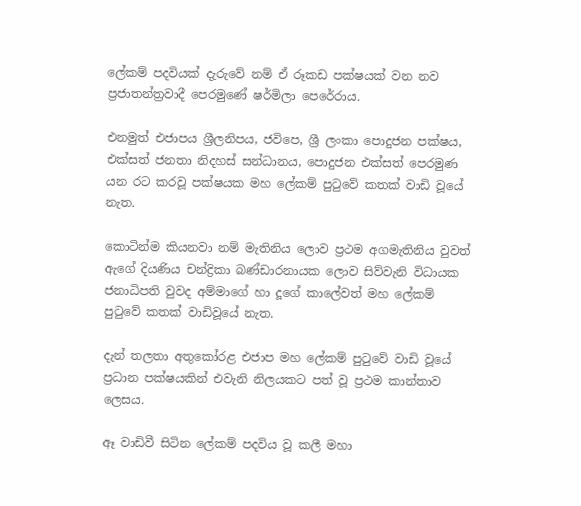ලේකම් පදවියක් දැරුවේ නම් ඒ රූකඩ පක්ෂයක් වන නව ප්‍රජාතන්ත්‍රවාදී පෙරමුණේ ෂර්මිලා පෙරේරාය.

එනමුත් එජාපය ශ්‍රීලනිපය, ජවිපෙ, ශ්‍රී ලංකා පොදුජන පක්ෂය, එක්සත් ජනතා නිදහස් සන්ධානය, පොදුජන එක්සත් පෙරමුණ යන රට කරවූ පක්ෂයක මහ ලේකම් පුටුවේ කතක් වාඩි වූයේ නැත.

කොටින්ම කියනවා නම් මැතිනිය ලොව ප්‍රථම අගමැතිනිය වුවත් ඇගේ දියණිය චන්ද්‍රිකා බණ්ඩාරනායක ලොව සිව්වැනි විධායක ජනාධිපති වුවද අම්මාගේ හා දූගේ කාලේවත් මහ ලේකම් පුටුවේ කතක් වාඩිවූයේ නැත.

දැන් තලතා අතුකෝරළ එජාප මහ ලේකම් පුටුවේ වාඩි වූයේ ප්‍රධාන පක්ෂයකින් එවැනි නිලයකට පත් වූ ප්‍රථම කාන්තාව ලෙසය.

ඈ වාඩිවී සිටින ලේකම් පදවිය වූ කලී මහා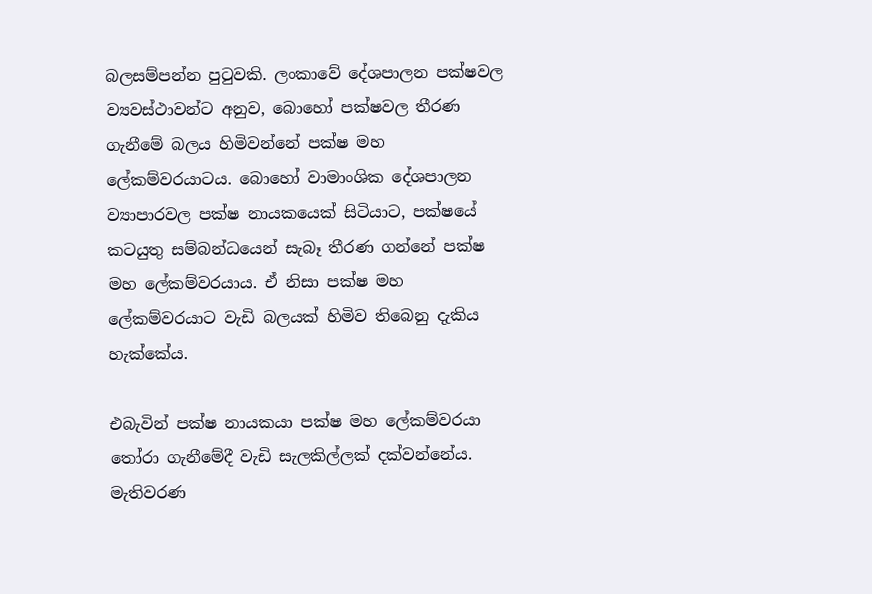බලසම්පන්න පුටුවකි. ලංකාවේ දේශපාලන පක්ෂවල ව්‍යවස්ථාවන්ට අනුව, බොහෝ පක්ෂවල තීරණ ගැනීමේ බලය හිමිවන්නේ පක්ෂ මහ ලේකම්වරයාටය. බොහෝ වාමාංශික දේශපාලන ව්‍යාපාරවල පක්ෂ නායකයෙක් සිටියාට, පක්ෂයේ කටයුතු සම්බන්ධයෙන් සැබෑ තීරණ ගන්නේ පක්ෂ මහ ලේකම්වරයාය. ඒ නිසා පක්ෂ මහ ලේකම්වරයාට වැඩි බලයක් හිමිව තිබෙනු දැකිය හැක්කේය.

එබැවින් පක්ෂ නායකයා පක්ෂ මහ ලේකම්වරයා තෝරා ගැනීමේදී වැඩි සැලකිල්ලක් දක්වන්නේය. මැතිවරණ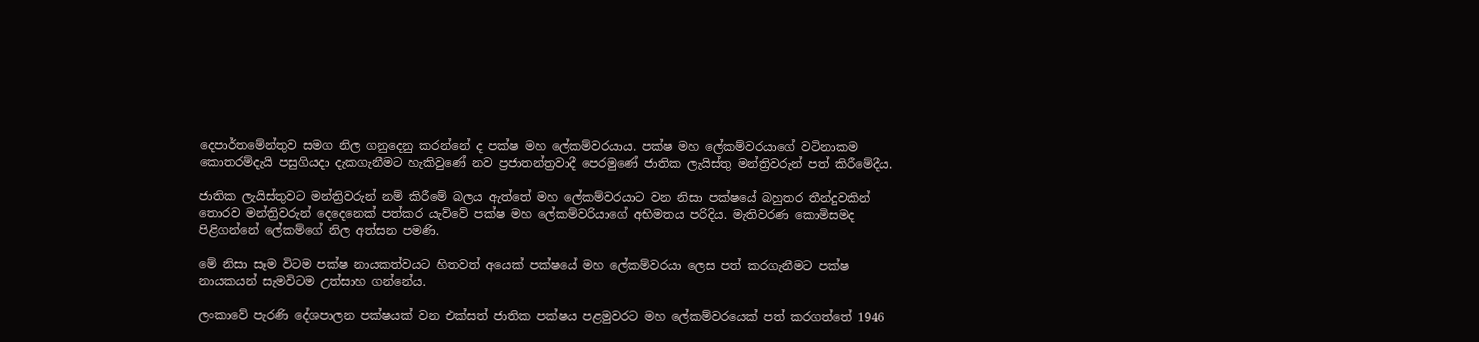දෙපාර්තමේන්තුව සමග නිල ගනුදෙනු කරන්නේ ද පක්ෂ මහ ලේකම්වරයාය. පක්ෂ මහ ලේකම්වරයාගේ වටිනාකම කොතරම්දැයි පසුගියදා දැකගැනීමට හැකිවුණේ නව ප්‍රජාතන්ත්‍රවාදී පෙරමුණේ ජාතික ලැයිස්තු මන්ත්‍රිවරුන් පත් කිරීමේදීය.

ජාතික ලැයිස්තුවට මන්ත්‍රිවරුන් නම් කිරීමේ බලය ඇත්තේ මහ ලේකම්වරයාට වන නිසා පක්ෂයේ බහුතර තීන්දුවකින් තොරව මන්ත්‍රිවරුන් දෙදෙනෙක් පත්කර යැව්වේ පක්ෂ මහ ලේකම්වරියාගේ අභිමතය පරිදිය. මැතිවරණ කොමිසමද පිළිගන්නේ ලේකම්ගේ නිල අත්සන පමණි.

මේ නිසා සෑම විටම පක්ෂ නායකත්වයට හිතවත් අයෙක් පක්ෂයේ මහ ලේකම්වරයා ලෙස පත් කරගැනීමට පක්ෂ නායකයන් සැමවිටම උත්සාහ ගන්නේය.

ලංකාවේ පැරණි දේශපාලන පක්ෂයක් වන එක්සත් ජාතික පක්ෂය පළමුවරට මහ ලේකම්වරයෙක් පත් කරගත්තේ 1946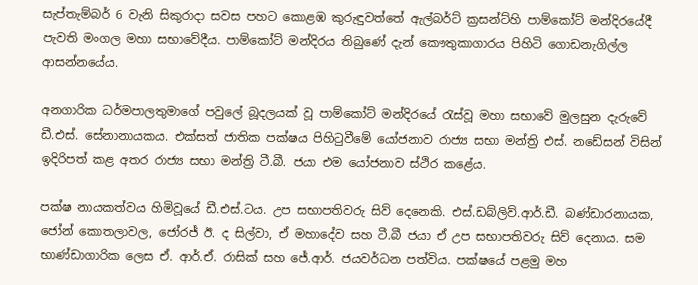සැප්තැම්බර් 6 වැනි සිකුරාදා සවස පහට කොළඹ කුරුඳුවත්තේ ඇල්බර්ට් ක්‍රසන්ට්හි පාම්කෝට් මන්දිරයේදී පැවති මංගල මහා සභාවේදීය. පාම්කෝට් මන්දිරය තිබුණේ දැන් කෞතුකාගාරය පිහිටි ගොඩනැගිල්ල ආසන්නයේය.

අනගාරික ධර්මපාලතුමාගේ පවුලේ බූදලයක් වූ පාම්කෝට් මන්දිරයේ රැස්වූ මහා සභාවේ මුලසුන දැරුවේ ඩී.එස්. සේනානායකය. එක්සත් ජාතික පක්ෂය පිහිටුවීමේ යෝජනාව රාජ්‍ය සභා මන්ත්‍රි එස්. නඩේසන් විසින් ඉදිරිපත් කළ අතර රාජ්‍ය සභා මන්ත්‍රි ටී.බී. ජයා එම යෝජනාව ස්ථිර කළේය.

පක්ෂ නායකත්වය හිමිවූයේ ඩී.එස්.ටය. උප සභාපතිවරු සිව් දෙනෙකි. එස්.ඩබ්ලිව්.ආර්.ඩී. බණ්ඩාරනායක, ජෝන් කොතලාවල, ජෝරජ් ඊ. ද සිල්වා, ඒ මහාදේව සහ ටී.බී ජයා ඒ උප සභාපතිවරු සිව් දෙනාය. සම භාණ්ඩාගාරික ලෙස ඒ. ආර්.ඒ. රාසික් සහ ජේ.ආර්. ජයවර්ධන පත්විය. පක්ෂයේ පළමු මහ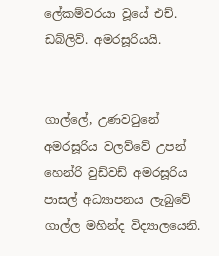ලේකම්වරයා වූයේ එච්. ඩබ්ලිව්. අමරසූරියයි.


ගාල්ලේ, උණවටුනේ අමරසූරිය වලව්වේ උපන් හෙන්රි වුඩ්වඩ් අමරසූරිය පාසල් අධ්‍යාපනය ලැබුවේ ගාල්ල මහින්ද විද්‍යාලයෙනි.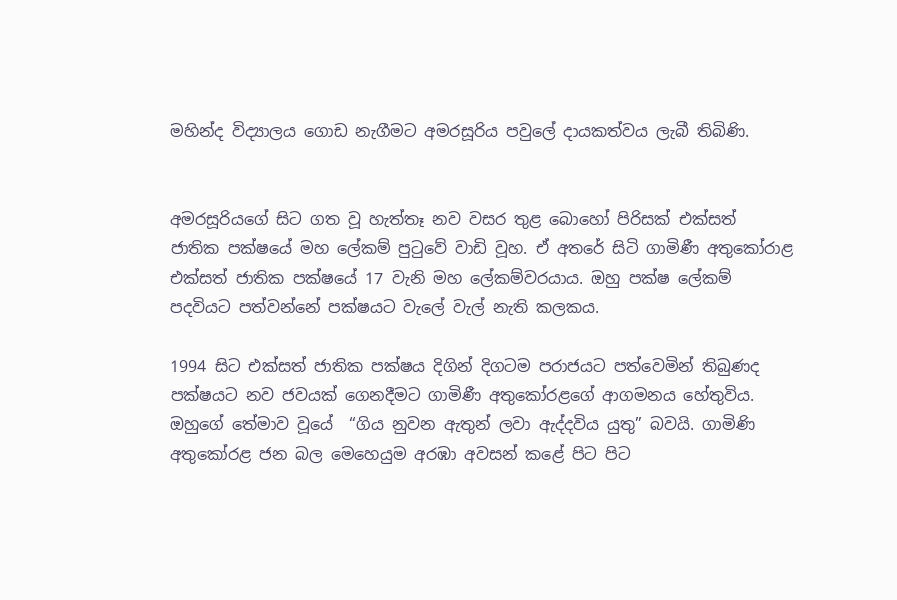මහින්ද විද්‍යාලය ගොඩ නැගීමට අමරසූරිය පවුලේ දායකත්වය ලැබී තිබිණි.


අමරසූරියගේ සිට ගත වූ හැත්තෑ නව වසර තුළ බොහෝ පිරිසක් එක්සත් ජාතික පක්ෂයේ මහ ලේකම් පුටුවේ වාඩි වූහ. ඒ අතරේ සිටි ගාමිණී අතුකෝරාළ එක්සත් ජාතික පක්ෂයේ 17 වැනි මහ ලේකම්වරයාය. ඔහු පක්ෂ ලේකම් පදවියට පත්වන්නේ පක්ෂයට වැලේ වැල් නැති කලකය.

1994 සිට එක්සත් ජාතික පක්ෂය දිගින් දිගටම පරාජයට පත්වෙමින් තිබුණද පක්ෂයට නව ජවයක් ගෙනදීමට ගාමිණී අතුකෝරළගේ ආගමනය හේතුවිය. ඔහුගේ තේමාව වූයේ  “ගිය නුවන ඇතුන් ලවා ඇද්දවිය යුතු” බවයි. ගාමිණි අතුකෝරළ ජන බල මෙහෙයුම අරඹා අවසන් කළේ පිට පිට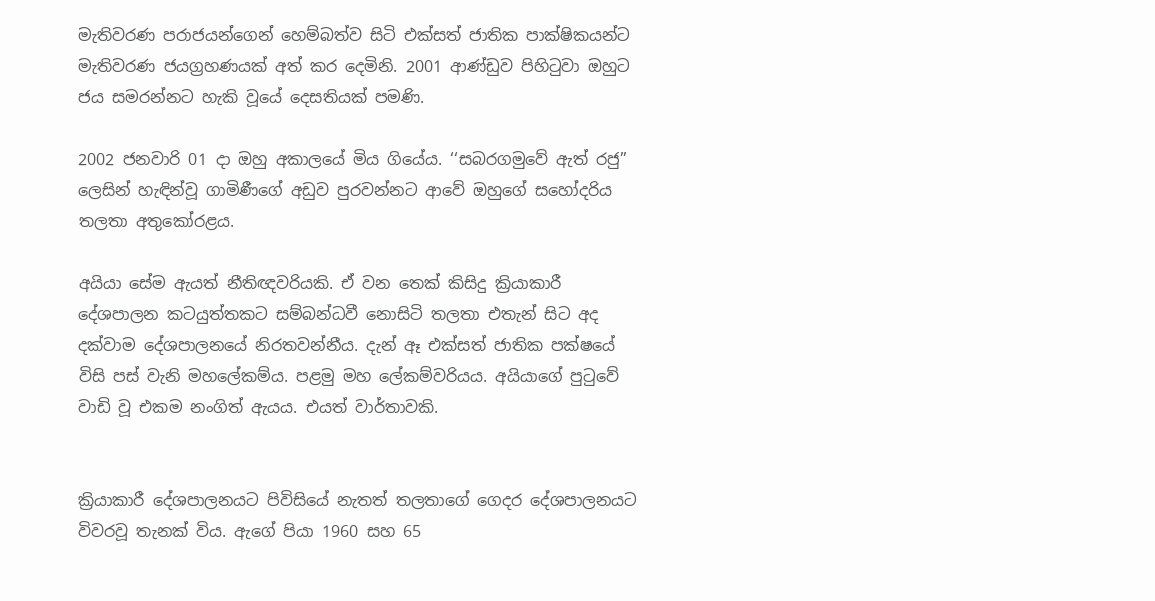මැතිවරණ පරාජයන්ගෙන් හෙම්බත්ව සිටි එක්සත් ජාතික පාක්ෂිකයන්ට මැතිවරණ ජයග්‍රහණයක් අත් කර දෙමිනි. 2001 ආණ්ඩුව පිහිටුවා ඔහුට ජය සමරන්නට හැකි වූයේ දෙසතියක් පමණි.

2002 ජනවාරි 01 දා ඔහු අකාලයේ මිය ගියේය. ‘‘සබරගමුවේ ඇත් රජු’’ ලෙසින් හැඳින්වූ ගාමිණීගේ අඩුව පුරවන්නට ආවේ ඔහුගේ සහෝදරිය තලතා අතුකෝරළය.

අයියා සේම ඇයත් නීතිඥවරියකි. ඒ වන තෙක් කිසිදු ක්‍රියාකාරී දේශපාලන කටයුත්තකට සම්බන්ධවී නොසිටි තලතා එතැන් සිට අද දක්වාම දේශපාලනයේ නිරතවන්නීය. දැන් ඈ එක්සත් ජාතික පක්ෂයේ විසි පස් වැනි මහලේකම්ය. පළමු මහ ලේකම්වරියය. අයියාගේ පුටුවේ වාඩි වූ එකම නංගිත් ඇයය. එයත් වාර්තාවකි.


ක්‍රියාකාරී දේශපාලනයට පිවිසියේ නැතත් තලතාගේ ගෙදර දේශපාලනයට විවරවූ තැනක් විය. ඇගේ පියා 1960 සහ 65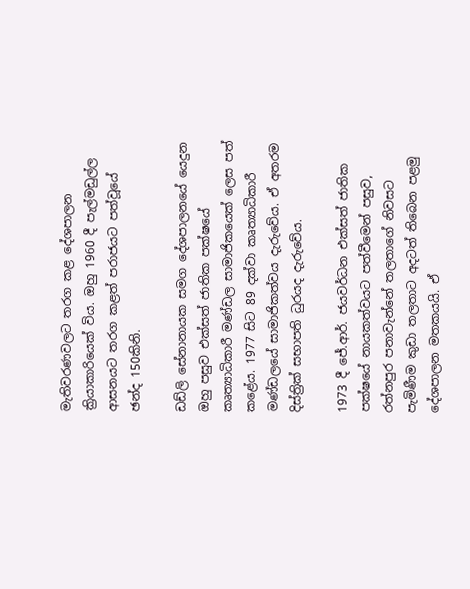මැතිවරණවලට තරග කළ දේශපාලන ක්‍රියාකාරියෙක් විය. ඔහු 1960 දී පැල්මඩුල්ල ආසනයට තරග කළත් පරාජයට පත්වූයේ ඡන්ද 150කිනි.

ඩඩ්ලි සේනානායක සමග දේශපාලනයේ යෙදුන ඔහු පසුව එක්සත් ජාතික පක්ෂයේ කෘත්‍යාධිකාරී මණ්ඩල සාමාජිකයෙක් ලෙස පත් කළේය. 1977 සිට 89 දක්වා කෘත්‍යාධිකාරී මණ්ඩලයේ සාමාජිකත්වය දැරුවේය. ඒ අතරම දිස්ත්‍රික් සභාපති ධුරයද දැරුවේය.

1973 දී ජේ.ආර්. ජයවර්ධන එක්සත් ජාතික පක්ෂයේ නායකත්වයට පත්වීමෙන් පසුව, රත්නපුර පනාවැන්නේ තලතාගේ නිවසට පැමිණීම කුඩා තලතාට අදටත් තිබෙන පළමු දේශපාලන මතකයයි. ඒ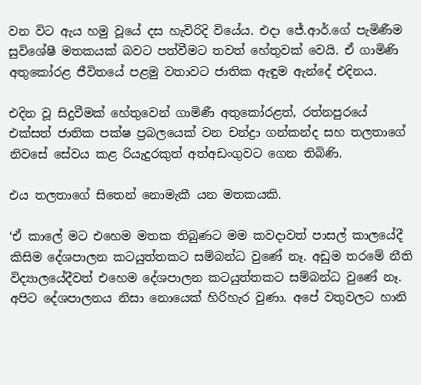වන විට ඇය හමු වූයේ දස හැවිරිදි වියේය. එදා ජේ.ආර්.ගේ පැමිණීම සුවිශේෂී මතකයක් බවට පත්වීමට තවත් හේතුවක් වෙයි. ඒ ගාමිණි අතුකෝරළ ජීවිතයේ පළමු වතාවට ජාතික ඇඳුම ඇන්දේ එදිනය.

එදින වූ සිදුවීමක් හේතුවෙන් ගාමිණී අතුකෝරළත්, රත්නපුරයේ එක්සත් ජාතික පක්ෂ ප්‍රබලයෙක් වන චන්ද්‍රා ගන්කන්ද සහ තලතාගේ නිවසේ සේවය කළ රියැදුරකුත් අත්අඩංගුවට ගෙන තිබිණි.

එය තලතාගේ සිතෙන් නොමැකී යන මතකයකි.

‘ඒ කාලේ මට එහෙම මතක තිබුණට මම කවදාවත් පාසල් කාලයේදී කිසිම දේශපාලන කටයුත්තකට සම්බන්ධ වුණේ නෑ. අඩුම තරමේ නීති විද්‍යාලයේදීවත් එහෙම දේශපාලන කටයුත්තකට සම්බන්ධ වුණේ නෑ. අපිට දේශපාලනය නිසා නොයෙක් හිරිහැර වුණා. අපේ වතුවලට හානි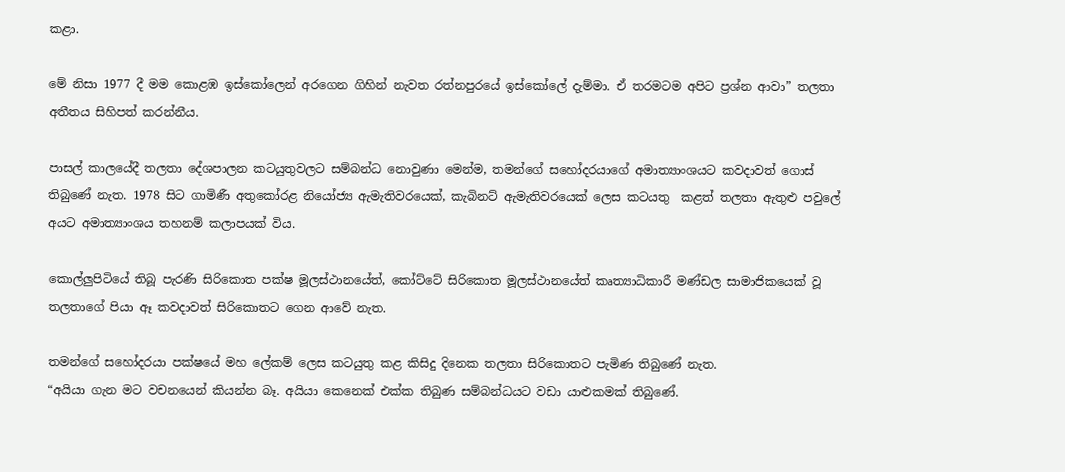කළා.

මේ නිසා 1977 දී මම කොළඹ ඉස්කෝලෙන් අරගෙන ගිහින් නැවත රත්නපුරයේ ඉස්කෝලේ දැම්මා. ඒ තරමටම අපිට ප්‍රශ්න ආවා” තලතා අතීතය සිහිපත් කරන්නීය.

පාසල් කාලයේදී තලතා දේශපාලන කටයුතුවලට සම්බන්ධ නොවුණා මෙන්ම, තමන්ගේ සහෝදරයාගේ අමාත්‍යාංශයට කවදාවත් ගොස් තිබුණේ නැත. 1978 සිට ගාමිණී අතුකෝරළ නියෝජ්‍ය ඇමැතිවරයෙක්, කැබිනට් ඇමැතිවරයෙක් ලෙස කටයතු  කළත් තලතා ඇතුළු පවුලේ අයට අමාත්‍යාංශය තහනම් කලාපයක් විය.

කොල්ලුපිටියේ තිබූ පැරණි සිරිකොත පක්ෂ මූලස්ථානයේත්, කෝට්ටේ සිරිකොත මූලස්ථානයේත් කෘත්‍යාධිකාරී මණ්ඩල සාමාජිකයෙක් වූ තලතාගේ පියා ඈ කවදාවත් සිරිකොතට ගෙන ආවේ නැත.

තමන්ගේ සහෝදරයා පක්ෂයේ මහ ලේකම් ලෙස කටයුතු කළ කිසිදු දිනෙක තලතා සිරිකොතට පැමිණ තිබුණේ නැත.
“අයියා ගැන මට වචනයෙන් කියන්න බෑ. අයියා කෙනෙක් එක්ක තිබුණ සම්බන්ධයට වඩා යාළුකමක් තිබුණේ.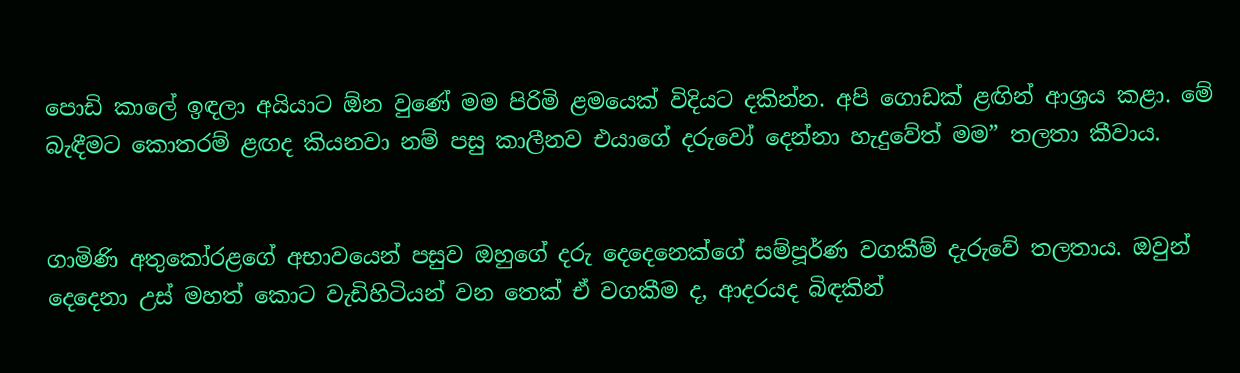පොඩි කාලේ ඉඳලා අයියාට ඕන වුණේ මම පිරිමි ළමයෙක් විදියට දකින්න. අපි ගොඩක් ළඟින් ආශ්‍රය කළා. මේ බැඳීමට කොතරම් ළඟද කියනවා නම් පසු කාලීනව එයාගේ දරුවෝ දෙන්නා හැදුවේත් මම” තලතා කීවාය.


ගාමිණි අතුකෝරළගේ අභාවයෙන් පසුව ඔහුගේ දරු දෙදෙනෙක්ගේ සම්පූර්ණ වගකීම් දැරුවේ තලතාය. ඔවුන් දෙදෙනා උස් මහත් කොට වැඩිහිටියන් වන තෙක් ඒ වගකීම ද, ආදරයද බිඳකින්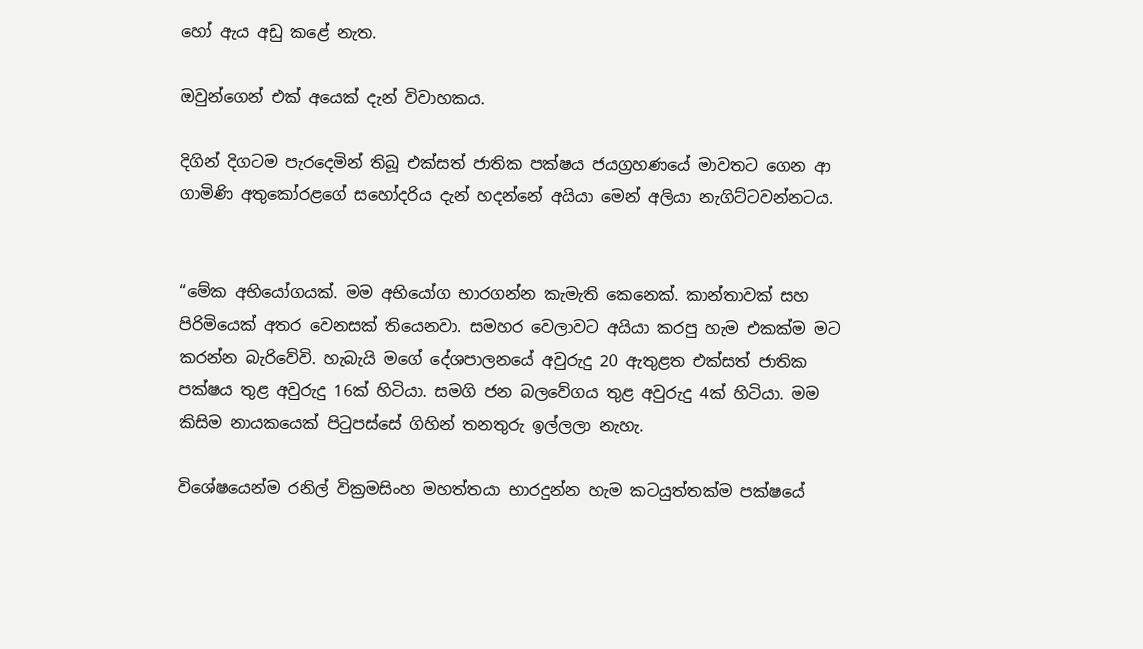හෝ ඇය අඩු කළේ නැත.

ඔවුන්ගෙන් එක් අයෙක් දැන් විවාහකය.

දිගින් දිගටම පැරදෙමින් තිබූ එක්සත් ජාතික පක්ෂය ජයග්‍රහණයේ මාවතට ගෙන ආ ගාමිණි අතුකෝරළගේ සහෝදරිය දැන් හදන්නේ අයියා මෙන් අලියා නැගිට්ටවන්නටය.


“මේක අභියෝගයක්. මම අභියෝග භාරගන්න කැමැති කෙනෙක්. කාන්තාවක් සහ පිරිමියෙක් අතර වෙනසක් තියෙනවා. සමහර වෙලාවට අයියා කරපු හැම එකක්ම මට කරන්න බැරිවේවි. හැබැයි මගේ දේශපාලනයේ අවුරුදු 20 ඇතුළත එක්සත් ජාතික පක්ෂය තුළ අවුරුදු 16ක් හිටියා. සමගි ජන බලවේගය තුළ අවුරුදු 4ක් හිටියා. මම කිසිම නායකයෙක් පිටුපස්සේ ගිහින් තනතුරු ඉල්ලලා නැහැ.

විශේෂයෙන්ම රනිල් වික්‍රමසිංහ මහත්තයා භාරදුන්න හැම කටයුත්තක්ම පක්ෂයේ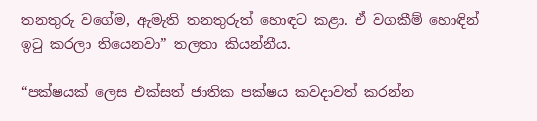තනතුරු වගේම, ඇමැති තනතුරුත් හොඳට කළා. ඒ වගකීම් හොඳින් ඉටු කරලා තියෙනවා” තලතා කියන්නීය.

“පක්ෂයක් ලෙස එක්සත් ජාතික පක්ෂය කවදාවත් කරන්න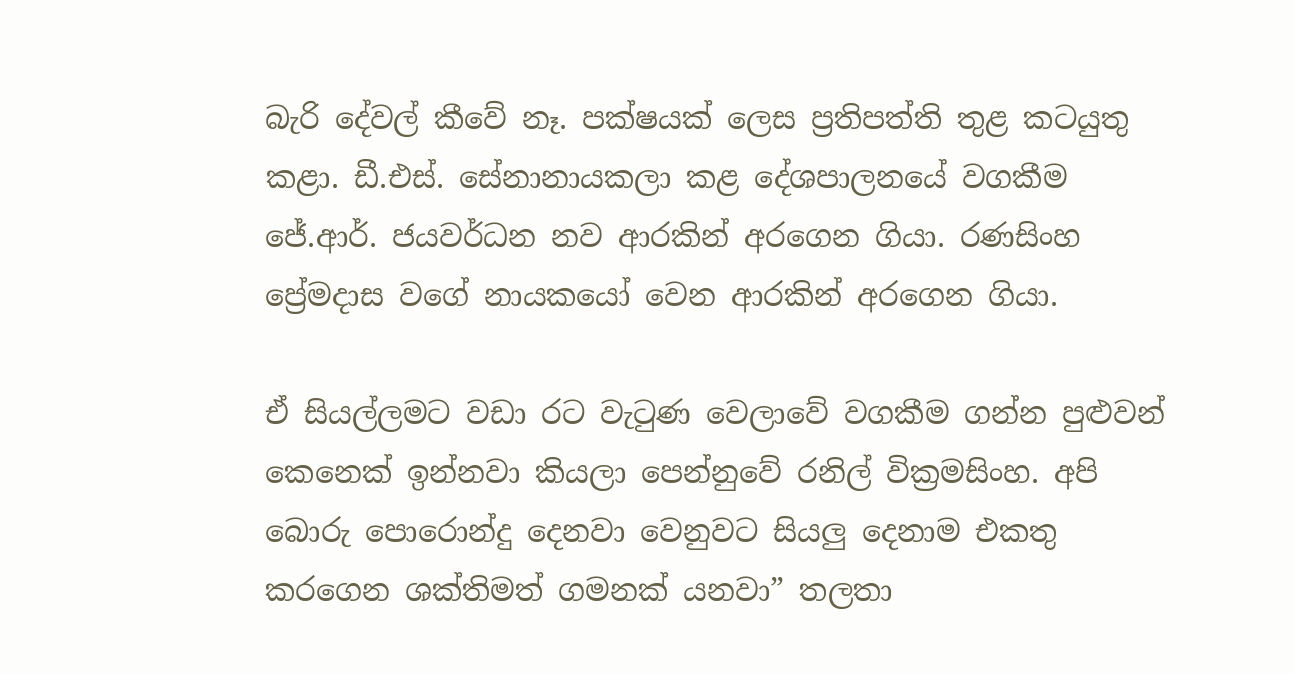බැරි දේවල් කීවේ නෑ. පක්ෂයක් ලෙස ප්‍රතිපත්ති තුළ කටයුතු කළා. ඩී.එස්. සේනානායකලා කළ දේශපාලනයේ වගකීම ජේ.ආර්. ජයවර්ධන නව ආරකින් අරගෙන ගියා. රණසිංහ ප්‍රේමදාස වගේ නායකයෝ වෙන ආරකින් අරගෙන ගියා.

ඒ සියල්ලමට වඩා රට වැටුණ වෙලාවේ වගකීම ගන්න පුළුවන් කෙනෙක් ඉන්නවා කියලා පෙන්නුවේ රනිල් වික්‍රමසිංහ. අපි බොරු පොරොන්දු දෙනවා වෙනුවට සියලු දෙනාම එකතු කරගෙන ශක්තිමත් ගමනක් යනවා” තලතා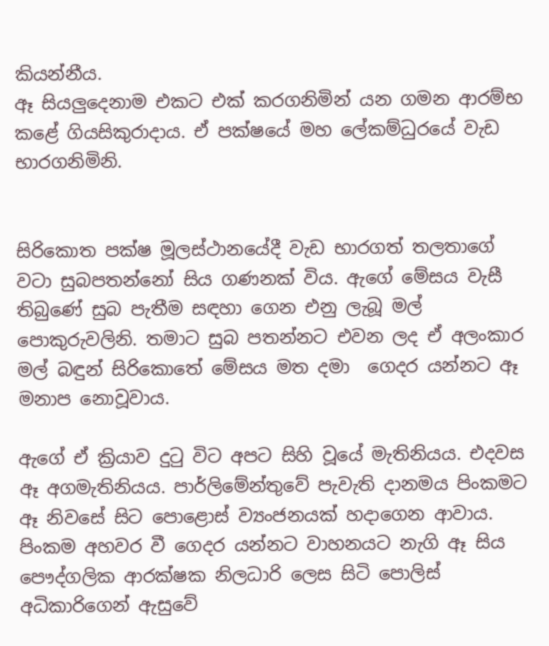කියන්නීය.
ඈ සියලුදෙනාම එකට එක් කරගනිමින් යන ගමන ආරම්භ කළේ ගියසිකුරාදාය. ඒ පක්ෂයේ මහ ලේකම්ධුරයේ වැඩ භාරගනිමිනි.


සිරිකොත පක්ෂ මූලස්ථානයේදී වැඩ භාරගත් තලතාගේ  වටා සුබපතන්නෝ සිය ගණනක් විය. ඇගේ මේසය වැසී තිබුණේ සුබ පැතීම සඳහා ගෙන එනු ලැබූ මල් පොකුරුවලිනි. තමාට සුබ පතන්නට එවන ලද ඒ අලංකාර මල් බඳුන් සිරිකොතේ මේසය මත දමා  ගෙදර යන්නට ඈ මනාප නොවූවාය.

ඇගේ ඒ ක්‍රියාව දුටු විට අපට සිහි වූයේ මැතිනියය. එදවස ඈ අගමැතිනියය. පාර්ලිමේන්තුවේ පැවැති දානමය පිංකමට ඈ නිවසේ සිට පොළොස් ව්‍යංජනයක් හදාගෙන ආවාය. පිංකම අහවර වී ගෙදර යන්නට වාහනයට නැගි ඈ සිය පෞද්ගලික ආරක්ෂක නිලධාරි ලෙස සිටි පොලිස් අධිකාරිගෙන් ඇසුවේ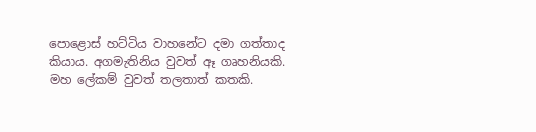පොළොස් හට්ටිය වාහනේට දමා ගත්තාද කියාය. අගමැතිනිය වුවත් ඈ ගෘහනියකි. මහ ලේකම් වුවත් තලතාත් කතකි.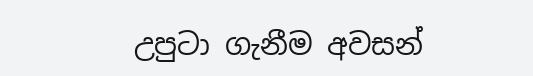උපුටා ගැනීම අවසන්